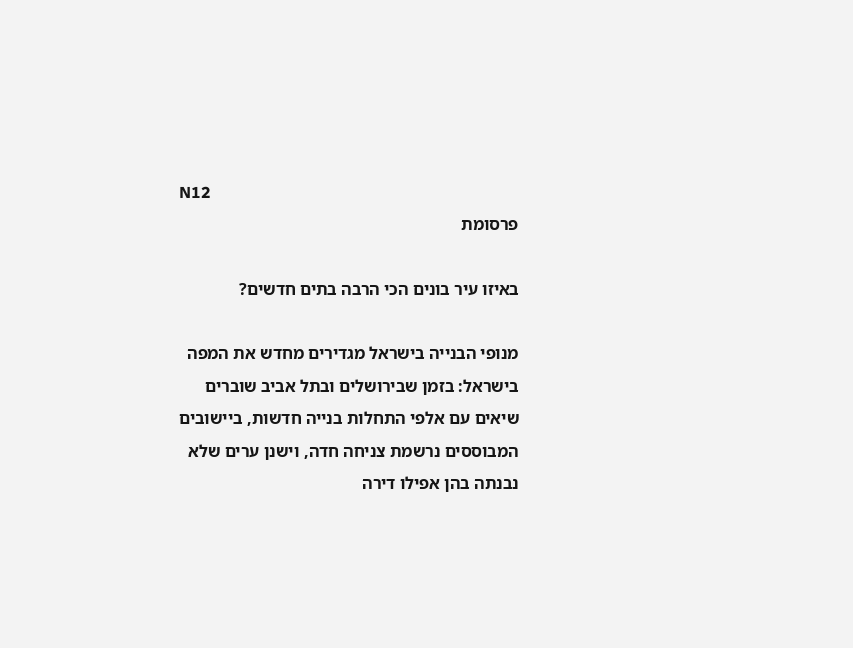N12
פרסומת

באיזו עיר בונים הכי הרבה בתים חדשים?

מנופי הבנייה בישראל מגדירים מחדש את המפה בישראל: בזמן שבירושלים ובתל אביב שוברים שיאים עם אלפי התחלות בנייה חדשות, ביישובים המבוססים נרשמת צניחה חדה, וישנן ערים שלא נבנתה בהן אפילו דירה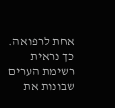אחת לרפואה. כך נראית רשימת הערים שבונות את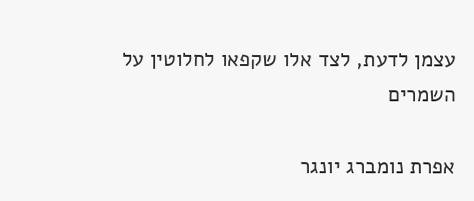עצמן לדעת, לצד אלו שקפאו לחלוטין על השמרים

אפרת נומברג יונגר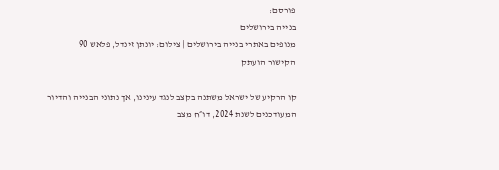פורסם:
בנייה בירושלים
מנופים באתרי בנייה בירושלים | צילום: יונתן זינדל, פלאש 90
הקישור הועתק

קו הרקיע של ישראל משתנה בקצב לנגד עינינו, אך נתוני הבנייה והדיור המעודכנים לשנת 2024, דו״ח מצב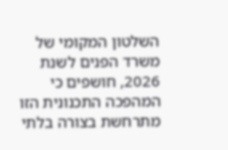השלטון המקומי של משרד הפנים לשנת 2026, חושפים כי המהפכה התכנונית הזו מתרחשת בצורה בלתי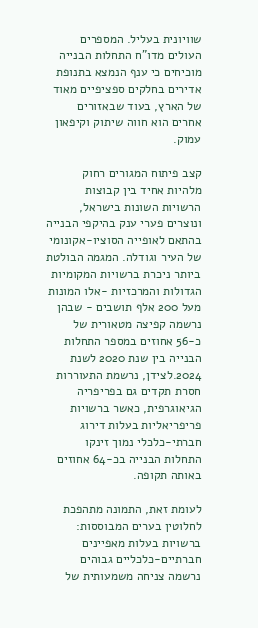שוויונית בעליל. המספרים העולים מדו"ח התחלות הבנייה מוכיחים כי ענף הנמצא בתנופת אדירים בחלקים ספציפיים מאוד של הארץ, בעוד שבאזורים אחרים הוא חווה שיתוק וקיפאון עמוק.

קצב פיתוח המגורים רחוק מלהיות אחיד בין קבוצות הרשויות השונות בישראל, ונוצרים פערי ענק בהיקפי הבנייה בהתאם לאופייה הסוציו-אקונומי של העיר וגודלה. המגמה הבולטת ביותר ניכרת ברשויות המקומיות הגדולות והמרכזיות -אלו המונות מעל 200 אלף תושבים - שבהן נרשמה קפיצה מטאורית של כ-56 אחוזים במספר התחלות הבנייה בין שנת 2020 לשנת 2024.לצידן, נרשמת התעוררות חסרת תקדים גם בפריפריה הגיאוגרפית, כאשר ברשויות פריפריאליות בעלות דירוג חברתי-כלכלי נמוך זינקו התחלות הבנייה בכ-64 אחוזים באותה תקופה.

לעומת זאת, התמונה מתהפכת לחלוטין בערים המבוססות: ברשויות בעלות מאפיינים חברתיים-כלכליים גבוהים נרשמה צניחה משמעותית של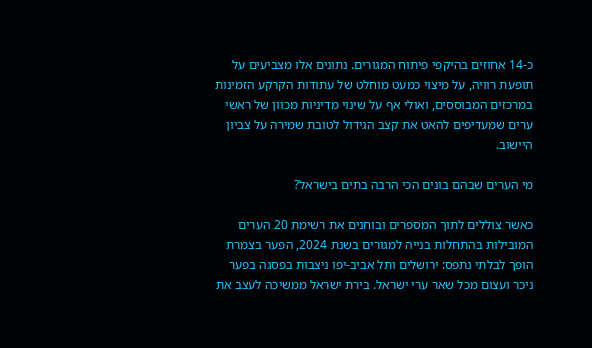כ-14 אחוזים בהיקפי פיתוח המגורים. נתונים אלו מצביעים על תופעת רוויה, על מיצוי כמעט מוחלט של עתודות הקרקע הזמינות במרכזים המבוססים, ואולי אף על שינוי מדיניות מכוון של ראשי ערים שמעדיפים להאט את קצב הגידול לטובת שמירה על צביון היישוב.

מי הערים שבהם בונים הכי הרבה בתים בישראל?

כאשר צוללים לתוך המספרים ובוחנים את רשימת 20 הערים המובילות בהתחלות בנייה למגורים בשנת 2024, הפער בצמרת הופך לבלתי נתפס: ירושלים ותל אביב-יפו ניצבות בפסגה בפער ניכר ועצום מכל שאר ערי ישראל. בירת ישראל ממשיכה לעצב את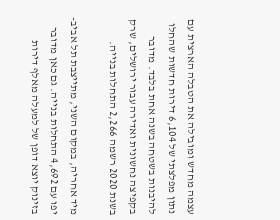עצמה מחדש ומובילה את הטבלה הארצית עם נתון מפלצתי של 6,104 דירות חדשות שהחלו להיבנות בשטחה בשנה אחת בלבד. מדובר בקפיצה נחשונית ואדירה עבור ירושלים, שרק בשנת 2020 רשמה 2,266 התחלות בנייה.

מיד אחריה, במקום השני, מתייצבת תל אביב-יפו עם 4,692 התחלות בנייה. גם כאן מדובר בזינוק יוצא דופן של למעלה מאלף דירות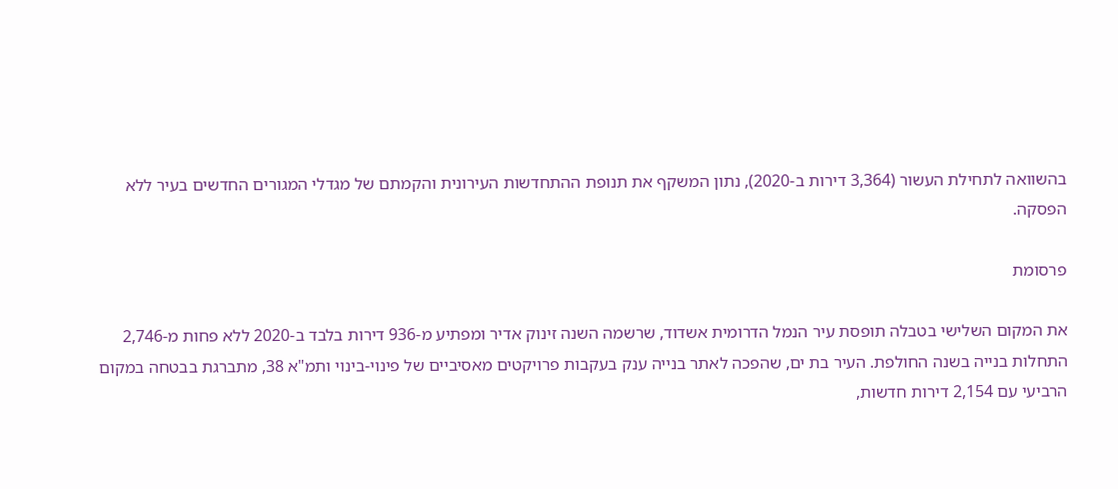בהשוואה לתחילת העשור (3,364 דירות ב-2020), נתון המשקף את תנופת ההתחדשות העירונית והקמתם של מגדלי המגורים החדשים בעיר ללא הפסקה.

פרסומת

את המקום השלישי בטבלה תופסת עיר הנמל הדרומית אשדוד, שרשמה השנה זינוק אדיר ומפתיע מ-936 דירות בלבד ב-2020 ללא פחות מ-2,746 התחלות בנייה בשנה החולפת. העיר בת ים, שהפכה לאתר בנייה ענק בעקבות פרויקטים מאסיביים של פינוי-בינוי ותמ"א 38, מתברגת בבטחה במקום הרביעי עם 2,154 דירות חדשות,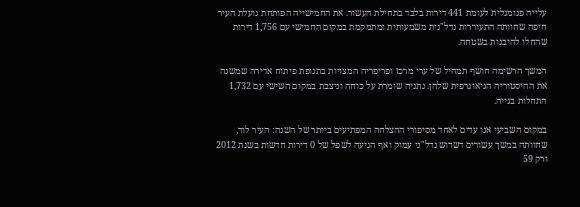עלייה פנומנלית לעומת 441 דירות בלבד בתחילת העשור. את החמישייה הפותחת נועלת העיר חיפה שחוותה התעוררות נדל"נית משמעותית ומתמקמת במקום החמישי עם 1,756 דירות שהחלו להיבנות בשטחה.

המשך הרשימה חושף תמהיל של ערי מרכז ופריפריה המצויות בתנופת פיתוח אדירה שמשנה את ההיסטוריה הגיאוגרפית שלהן. נתניה שומרת על כוחה וניצבת במקום השישי עם 1,732 התחלות בנייה.

במקום השביעי אנו עדים לאחד מסיפורי ההצלחה המפתיעים ביותר של השנה: העיר לוד, שחוותה במשך עשורים דשדוש נדל"ני עמוק ואף הגיעה לשפל של 0 דירות חדשות בשנת 2012 ורק 59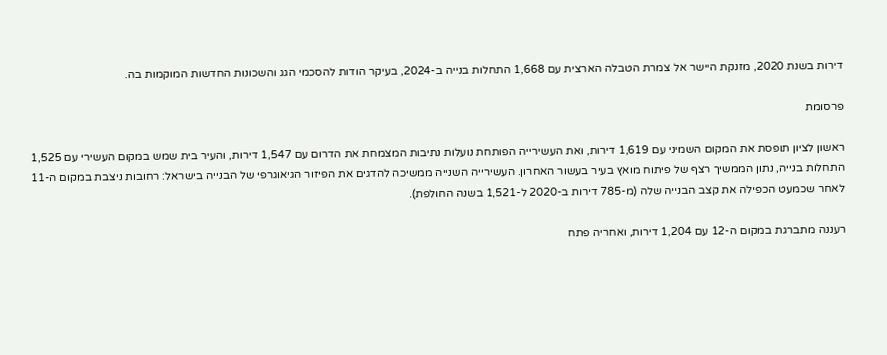דירות בשנת 2020, מזנקת היישר אל צמרת הטבלה הארצית עם 1,668 התחלות בנייה ב-2024, בעיקר הודות להסכמי הגג והשכונות החדשות המוקמות בה.

פרסומת

ראשון לציון תופסת את המקום השמיני עם 1,619 דירות, ואת העשירייה הפותחת נועלות נתיבות המצמחת את הדרום עם 1,547 דירות, והעיר בית שמש במקום העשירי עם 1,525 התחלות בנייה, נתון הממשיך רצף של פיתוח מואץ בעיר בעשור האחרון. העשירייה השנייה ממשיכה להדגים את הפיזור הגיאוגרפי של הבנייה בישראל: רחובות ניצבת במקום ה-11 לאחר שכמעט הכפילה את קצב הבנייה שלה (מ-785 דירות ב-2020 ל-1,521 בשנה החולפת).

רעננה מתברגת במקום ה-12 עם 1,204 דירות, ואחריה פתח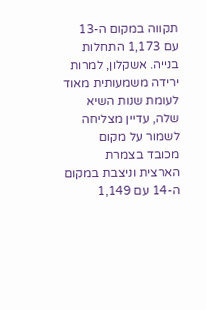תקווה במקום ה-13 עם 1,173 התחלות בנייה. אשקלון, למרות ירידה משמעותית מאוד לעומת שנות השיא שלה, עדיין מצליחה לשמור על מקום מכובד בצמרת הארצית וניצבת במקום ה-14 עם 1,149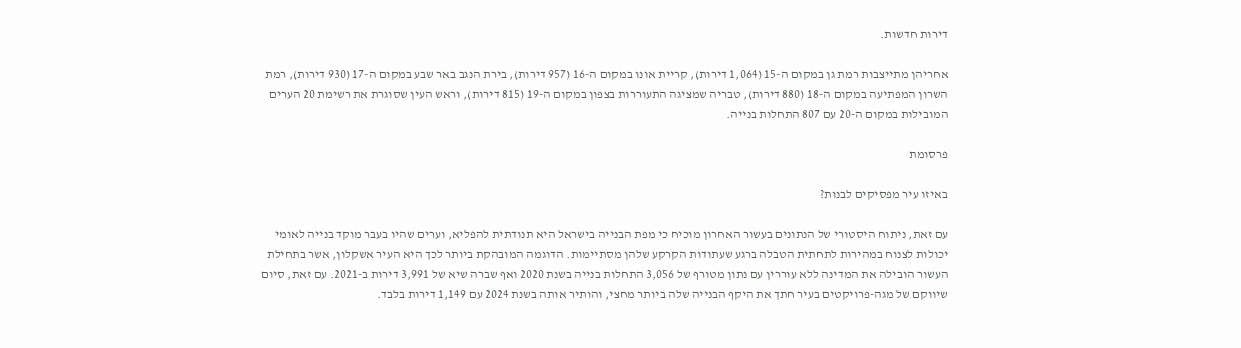דירות חדשות.

אחריהן מתייצבות רמת גן במקום ה-15 (1,064 דירות), קריית אונו במקום ה-16 (957 דירות), בירת הנגב באר שבע במקום ה-17 (930 דירות), רמת השרון המפתיעה במקום ה-18 (880 דירות), טבריה שמציגה התעוררות בצפון במקום ה-19 (815 דירות), וראש העין שסוגרת את רשימת 20 הערים המובילות במקום ה-20 עם 807 התחלות בנייה.

פרסומת

באיזו עיר מפסיקים לבנות?

עם זאת, ניתוח היסטורי של הנתונים בעשור האחרון מוכיח כי מפת הבנייה בישראל היא תנודתית להפליא, וערים שהיו בעבר מוקד בנייה לאומי יכולות לצנוח במהירות לתחתית הטבלה ברגע שעתודות הקרקע שלהן מסתיימות. הדוגמה המובהקת ביותר לכך היא העיר אשקלון, אשר בתחילת העשור הובילה את המדינה ללא עוררין עם נתון מטורף של 3,056 התחלות בנייה בשנת 2020 ואף שברה שיא של 3,991 דירות ב-2021. עם זאת, סיום שיווקם של מגה-פרויקטים בעיר חתך את היקף הבנייה שלה ביותר מחצי, והותיר אותה בשנת 2024 עם 1,149 דירות בלבד.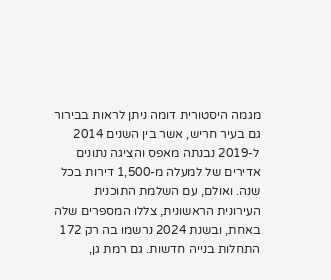מגמה היסטורית דומה ניתן לראות בבירור גם בעיר חריש, אשר בין השנים 2014 ל-2019 נבנתה מאפס והציגה נתונים אדירים של למעלה מ-1,500 דירות בכל שנה. ואולם, עם השלמת התוכנית העירונית הראשונית, צללו המספרים שלה באחת, ובשנת 2024 נרשמו בה רק 172 התחלות בנייה חדשות. גם רמת גן,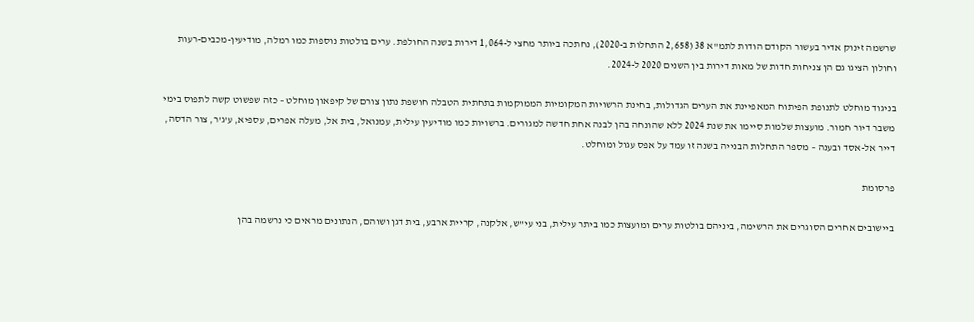שרשמה זינוק אדיר בעשור הקודם הודות לתמ"א 38 (2,658 התחלות ב-2020), נחתכה ביותר מחצי ל-1,064 דירות בשנה החולפת. ערים בולטות נוספות כמו רמלה, מודיעין-מכבים-רעות וחולון הציגו גם הן צניחות חדות של מאות דירות בין השנים 2020 ל-2024.

בניגוד מוחלט לתנופת הפיתוח המאפיינת את הערים הגדולות, בחינת הרשויות המקומיות הממוקמות בתחתית הטבלה חושפת נתון צורם של קיפאון מוחלט – כזה שפשוט קשה לתפוס בימי משבר דיור חמור. מועצות שלמות סיימו את שנת 2024 ללא שהונחה בהן לבנה אחת חדשה למגורים. ברשויות כמו מודיעין עילית, עמנואל, בית אל, מעלה אפרים, עספיא, ע'ג'ר, צור הדסה, דייר אל-אסד ובענה – מספר התחלות הבנייה בשנה זו עמד על אפס עגול ומוחלט.

פרסומת

ביישובים אחרים הסוגרים את הרשימה, ביניהם בולטות ערים ומועצות כמו ביתר עילית, בני עי"ש, אלקנה, קריית ארבע, בית דגן ושוהם, הנתונים מראים כי נרשמה בהן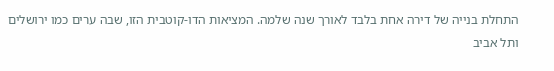התחלת בנייה של דירה אחת בלבד לאורך שנה שלמה. המציאות הדו-קוטבית הזו, שבה ערים כמו ירושלים ותל אביב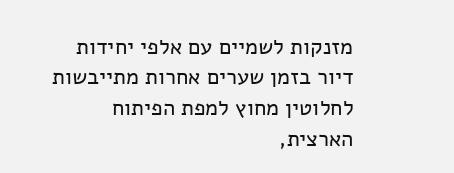מזנקות לשמיים עם אלפי יחידות דיור בזמן שערים אחרות מתייבשות לחלוטין מחוץ למפת הפיתוח הארצית,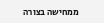ממחישה בצורה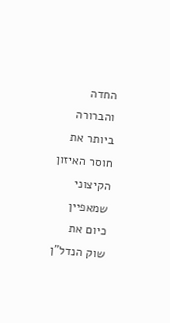החדה והברורה ביותר את חוסר האיזון הקיצוני שמאפיין כיום את שוק הנדל"ן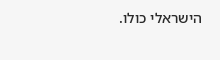הישראלי כולו.